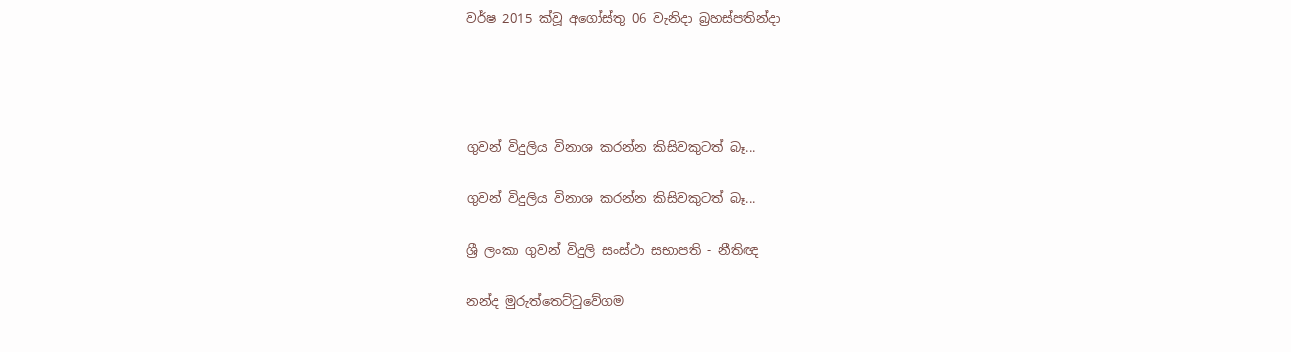වර්ෂ 2015 ක්වූ අගෝස්තු 06 වැනිදා බ්‍රහස්පතින්දා




ගුවන් විදුලිය විනාශ කරන්න කිසිවකුටත් බෑ...

ගුවන් විදුලිය විනාශ කරන්න කිසිවකුටත් බෑ...

ශ්‍රී ලංකා ගුවන් විදුලි සංස්ථා සභාපති - නීතිඥ

නන්ද මුරුත්තෙට්ටුවේගම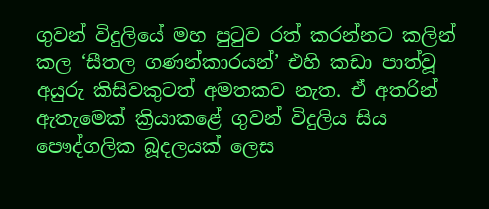ගුවන් විදුලියේ මහ පුටුව රත් කරන්නට කලින් කල ‘සීතල ගණන්කාරයන්’ එහි කඩා පාත්වූ අයුරු කිසිවකුටත් අමතකව නැත. ඒ අතරින් ඇතැමෙක් ක්‍රියාකළේ ගුවන් විදුලිය සිය පෞද්ගලික බූදලයක් ලෙස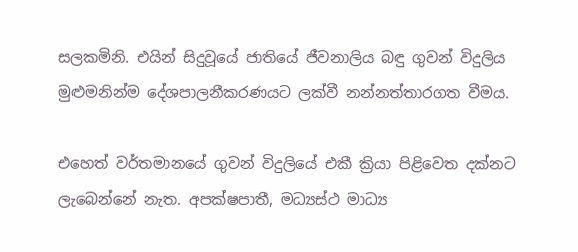සලකමිනි. එයින් සිදුවූයේ ජාතියේ ජීවනාලිය බඳු ගුවන් විදුලිය මුළුමනින්ම දේශපාලනීකරණයට ලක්වී නන්නත්තාරගත වීමය.

එහෙත් වර්තමානයේ ගුවන් විදුලියේ එකී ක්‍රියා පිළිවෙත දක්නට ලැබෙන්නේ නැත. අපක්ෂපාතී, මධ්‍යස්ථ මාධ්‍ය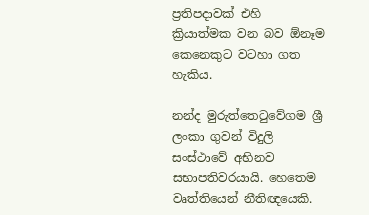ප්‍රතිපදාවක් එහි ක්‍රියාත්මක වන බව ඕනෑම කෙනෙකුට වටහා ගත හැකිය.

නන්ද මුරුත්තෙටුවේගම ශ්‍රී ලංකා ගුවන් විදුලි සංස්ථාවේ අභිනව සභාපතිවරයායි. හෙතෙම වෘත්තියෙන් නීතිඥයෙකි.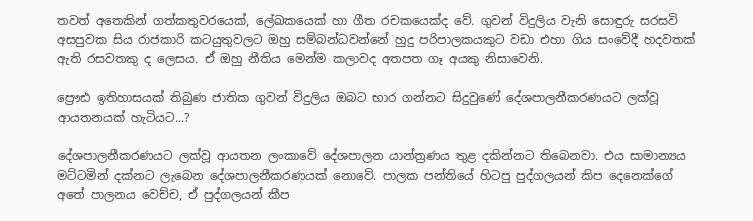තවත් අතෙකින් ගත්කතුවරයෙක්, ලේඛකයෙක් හා ගීත රචකයෙක්ද වේ. ගුවන් විදුලිය වැනි සොඳුරු සරසවි අසපුවක සිය රාජකාරි කටයුතුවලට ඔහු සම්බන්ධවන්නේ හුදු පරිපාලකයකුට වඩා එහා ගිය සංවේදී හදවතක් ඇති රසවතකු ද ලෙසය. ඒ ඔහු නීතිය මෙන්ම කලාවද අතපත ගෑ අයකු නිසාවෙනි.

ප්‍රෞඪ ඉතිහාසයක් තිබුණ ජාතික ගුවන් විදුලිය ඔබට භාර ගන්නට සිදුවුණේ දේශපාලනීකරණයට ලක්වූ ආයතනයක් හැටියට...?

දේශපාලනීකරණයට ලක්වූ ආයතන ලංකාවේ දේශපාලන යාන්ත්‍රණය තුළ දකින්නට තිබෙනවා. එය සාමාන්‍යය මට්ටමින් දක්නට ලැබෙන දේශපාලනීකරණයක් නොවේ. පාලක පන්තියේ හිටපු පුද්ගලයන් කිප දෙනෙක්ගේ අතේ පාලනය වෙච්ච, ඒ පුද්ගලයන් කීප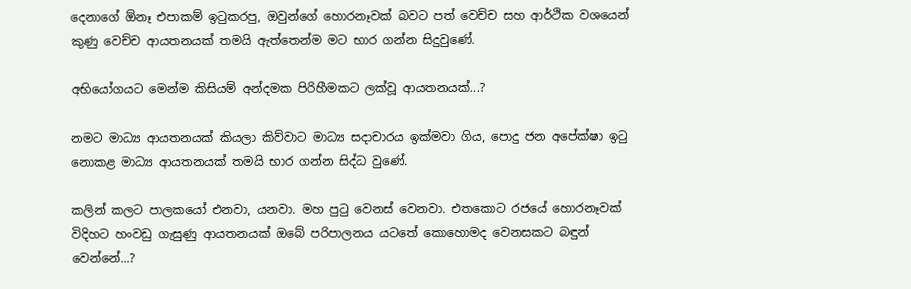දෙනාගේ ඕනෑ එපාකම් ඉටුකරපු, ඔවුන්ගේ හොරනෑවක් බවට පත් වෙච්ච සහ ආර්ථික වශයෙන් කුණු වෙච්ච ආයතනයක් තමයි ඇත්තෙන්ම මට භාර ගන්න සිදුවුණේ.

අභියෝගයට මෙන්ම කිසියම් අන්දමක පිරිහීමකට ලක්වූ ආයතනයක්...?

නමට මාධ්‍ය ආයතනයක් කියලා කිව්වාට මාධ්‍ය සදාචාරය ඉක්මවා ගිය, පොදු ජන අපේක්ෂා ඉටු නොකළ මාධ්‍ය ආයතනයක් තමයි භාර ගන්න සිද්ධ වුණේ.

කලින් කලට පාලකයෝ එනවා, යනවා. මහ පුටු වෙනස් වෙනවා. එතකොට රජයේ හොරනෑවක් විදිහට හංවඩු ගැසුණු ආයතනයක් ඔබේ පරිපාලනය යටතේ කොහොමද වෙනසකට බඳුන් වෙන්නේ...?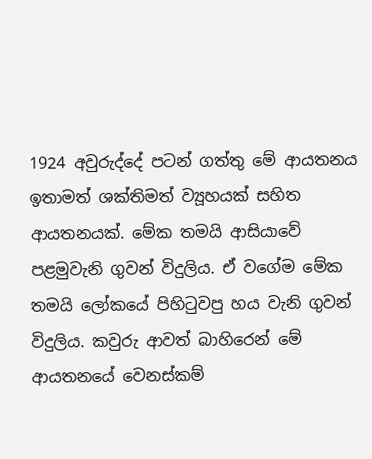1924 අවුරුද්දේ පටන් ගත්තු මේ ආයතනය ඉතාමත් ශක්තිමත් ව්‍යූහයක් සහිත ආයතනයක්. මේක තමයි ආසියාවේ පළමුවැනි ගුවන් විදුලිය. ඒ වගේම මේක තමයි ලෝකයේ පිහිටුවපු හය වැනි ගුවන් විදුලිය. කවුරු ආවත් බාහිරෙන් මේ ආයතනයේ වෙනස්කම්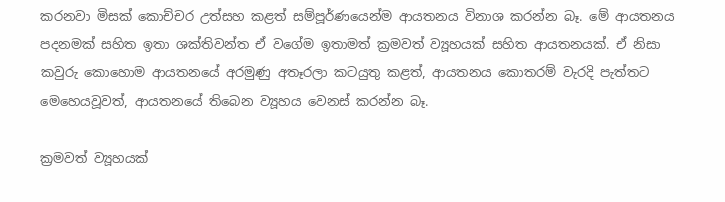කරනවා මිසක් කොච්චර උත්සහ කළත් සම්පූර්ණයෙන්ම ආයතනය විනාශ කරන්න බෑ. මේ ආයතනය පදනමක් සහිත ඉතා ශක්තිවන්ත ඒ වගේම ඉතාමත් ක්‍රමවත් ව්‍යූහයක් සහිත ආයතනයක්. ඒ නිසා කවුරු කොහොම ආයතනයේ අරමුණු අතෑරලා කටයුතු කළත්, ආයතනය කොතරම් වැරදි පැත්තට මෙහෙයවූවත්, ආයතනයේ තිබෙන ව්‍යූහය වෙනස් කරන්න බෑ.

ක්‍රමවත් ව්‍යූහයක්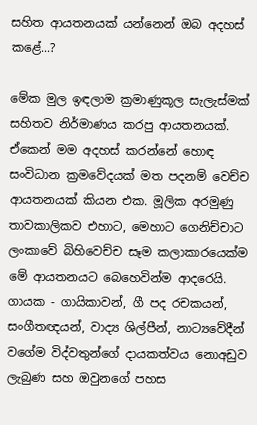සහිත ආයතනයක් යන්නෙන් ඔබ අදහස් කළේ...?

මේක මුල ඉඳලාම ක්‍රමාණුකූල සැලැස්මක් සහිතව නිර්මාණය කරපු ආයතනයක්. ඒකෙන් මම අදහස් කරන්නේ හොඳ සංවිධාන ක්‍රමවේදයක් මත පදනම් වෙච්ච ආයතනයක් කියන එක. මූලික අරමුණු තාවකාලිකව එහාට, මෙහාට ගෙනිච්චාට ලංකාවේ බිහිවෙච්ච සෑම කලාකාරයෙක්ම මේ ආයතනයට බෙහෙවින්ම ආදරෙයි. ගායක - ගායිකාවන්, ගී පද රචකයන්, සංගීතඥයන්, වාද්‍ය ශිල්පීන්, නාට්‍යවේදීන් වගේම විද්වතුන්ගේ දායකත්වය නොඅඩුව ලැබුණ සහ ඔවුනගේ පහස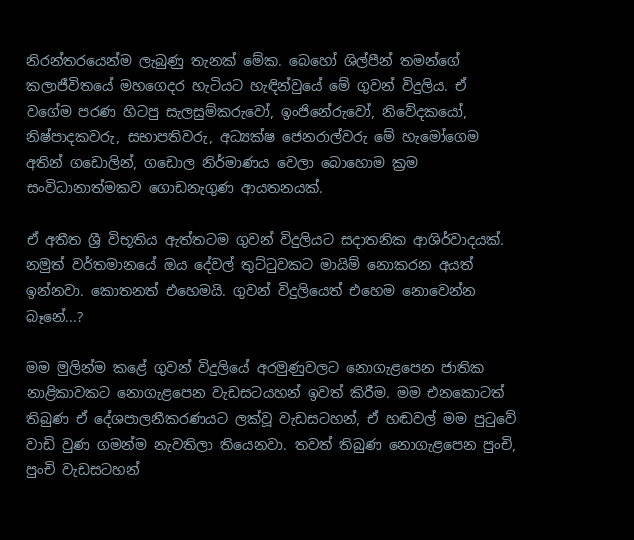නිරන්තරයෙන්ම ලැබුණු තැනක් මේක. බෙහෝ ශිල්පීන් තමන්ගේ කලාජීවිතයේ මහගෙදර හැටියට හැඳින්වුයේ මේ ගුවන් විදුලිය. ඒ වගේම පරණ හිටපු සැලසුම්කරුවෝ, ඉංජිනේරුවෝ, නිවේදකයෝ, නිෂ්පාදකවරු, සභාපතිවරු, අධ්‍යක්ෂ ජෙනරාල්වරු මේ හැමෝගෙම අතින් ගඩොලින්, ගඩොල නිර්මාණය වෙලා බොහොම ක්‍රම සංවිධානාත්මකව ගොඩනැගුණ ආයතනයක්.

ඒ අතීත ශ්‍රී විභූතිය ඇත්තටම ගුවන් විදුලියට සදාතනික ආශිර්වාදයක්. නමුත් වර්තමානයේ ඔය දේවල් තුට්ටුවකට මායිම් නොකරන අයත් ඉන්නවා. කොතනත් එහෙමයි. ගුවන් විදුලියෙත් එහෙම නොවෙන්න බෑනේ...?

මම මුලින්ම කළේ ගුවන් විදුලියේ අරමුණුවලට නොගැළපෙන ජාතික නාළිකාවකට නොගැළපෙන වැඩසටයහන් ඉවත් කිරීම. මම එනකොටත් තිබුණ ඒ දේශපාලනීකරණයට ලක්වූ වැඩසටහන්, ඒ හඬවල් මම පුටුවේ වාඩි වුණ ගමන්ම නැවතිලා තියෙනවා. තවත් තිබුණ නොගැළපෙන පුංචි, පුංචි වැඩසටහන්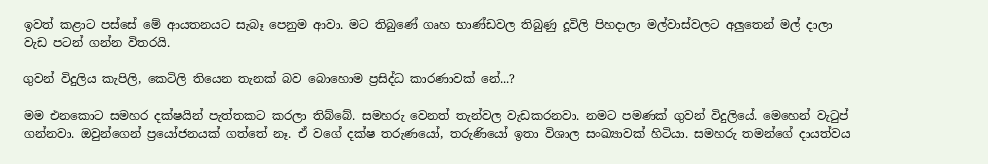ඉවත් කළාට පස්සේ මේ ආයතනයට සැබෑ පෙනුම ආවා. මට තිබුණේ ගෘහ භාණ්ඩවල තිබුණු දූවිලි පිහදාලා මල්වාස්වලට අලුතෙන් මල් දාලා වැඩ පටන් ගන්න විතරයි.

ගුවන් විදුලිය කැපිලි, කෙටිලි තියෙන තැනක් බව බොහොම ප්‍රසිද්ධ කාරණාවක් නේ...?

මම එනකොට සමහර දක්ෂයින් පැත්තකට කරලා තිබ්බේ. සමහරු වෙනත් තැන්වල වැඩකරනවා. නමට පමණක් ගුවන් විදුලියේ. මෙහෙන් වැටුප් ගන්නවා. ඔවුන්ගෙන් ප්‍රයෝජනයක් ගත්තේ නෑ. ඒ වගේ දක්ෂ තරුණයෝ, තරුණියෝ ඉතා විශාල සංඛ්‍යාවක් හිටියා. සමහරු තමන්ගේ දායත්වය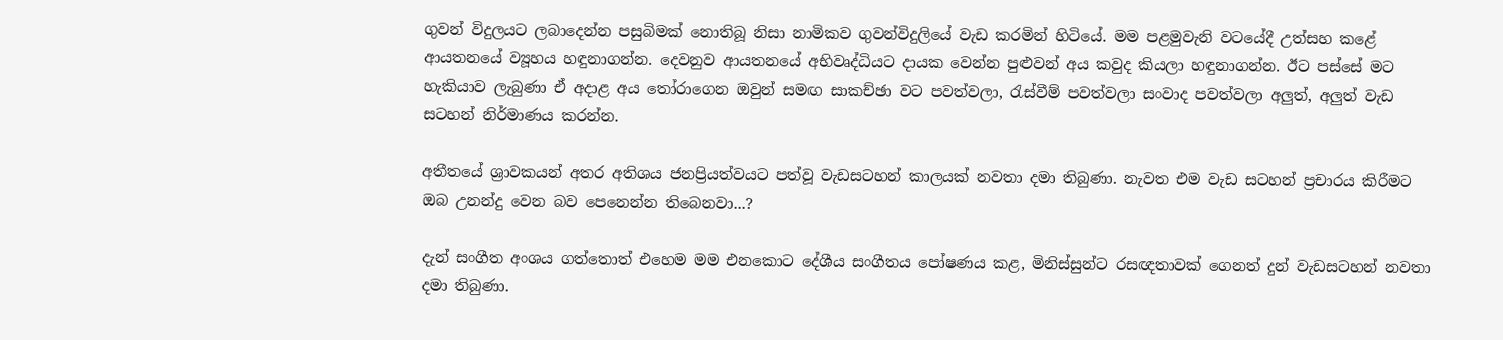ගුවන් විදුලයට ලබාදෙන්න පසුබිමක් නොතිබූ නිසා නාමිකව ගුවන්විදුලියේ වැඩ කරමින් හිටියේ. මම පළමුවැනි වටයේදී උත්සහ කළේ ආයතනයේ ව්‍යූහය හඳුනාගන්න. දෙවනුව ආයතනයේ අභිවෘද්ධියට දායක වෙන්න පුළුවන් අය කවුද කියලා හඳුනාගන්න. ඊට පස්සේ මට හැකියාව ලැබුණා ඒ අදාළ අය තෝරාගෙන ඔවුන් සමඟ සාකච්ඡා වට පවත්වලා, රැස්වීම් පවත්වලා සංවාද පවත්වලා අලුත්, අලුත් වැඩ සටහන් නිර්මාණය කරන්න.

අතීතයේ ශ්‍රාවකයන් අතර අතිශය ජනප්‍රියත්වයට පත්වූ වැඩසටහන් කාලයක් නවතා දමා තිබුණා. නැවත එම වැඩ සටහන් ප්‍රචාරය කිරීමට ඔබ උනන්දු වෙන බව පෙනෙන්න තිබෙනවා...?

දැන් සංගීත අංශය ගත්තොත් එහෙම මම එනකොට දේශීය සංගීතය පෝෂණය කළ, මිනිස්සුන්ට රසඥතාවක් ගෙනත් දුන් වැඩසටහන් නවතා දමා තිබුණා.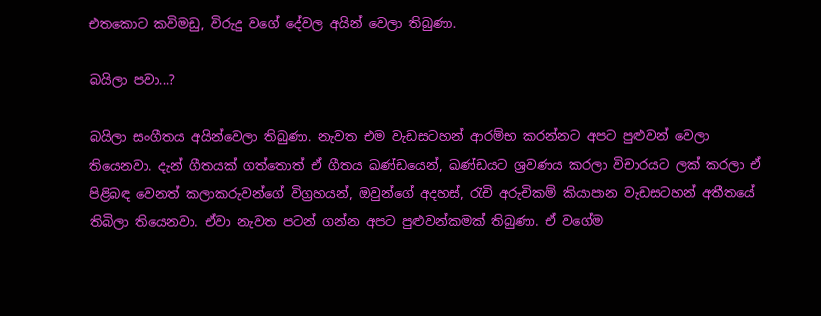එතකොට කවිමඩු, විරුදු වගේ දේවල අයින් වෙලා තිබුණා.

බයිලා පවා...?

බයිලා සංගීතය අයින්වෙලා තිබුණා. නැවත එම වැඩසටහන් ආරම්භ කරන්නට අපට පුළුවන් වෙලා තියෙනවා. දැන් ගීතයක් ගත්තොත් ඒ ගීතය ඛණ්ඩයෙන්, ඛණ්ඩයට ශ්‍රවණය කරලා විචාරයට ලක් කරලා ඒ පිළිබඳ වෙනත් කලාකරුවන්ගේ විග්‍රහයන්, ඔවුන්ගේ අදහස්, රැචි අරුචිකම් කියාපාන වැඩසටහන් අතීතයේ තිබිලා තියෙනවා. ඒවා නැවත පටන් ගන්න අපට පුළුවන්කමක් තිබුණා. ඒ වගේම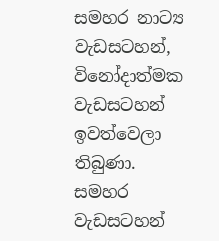සමහර නාට්‍ය වැඩසටහන්, විනෝදාත්මක වැඩසටහන් ඉවත්වෙලා තිබුණා. සමහර වැඩසටහන්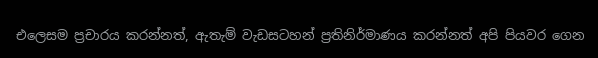එලෙසම ප්‍රචාරය කරන්නත්, ඇතැම් වැඩසටහන් ප්‍රතිනිර්මාණය කරන්නත් අපි පියවර ගෙන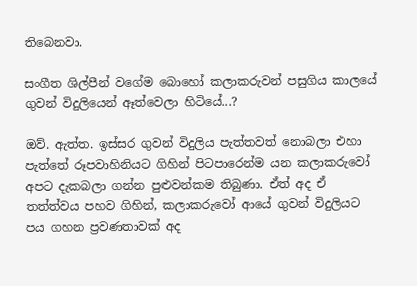තිබෙනවා.

සංගීත ශිල්පීන් වගේම බොහෝ කලාකරුවන් පසුගිය කාලයේ ගුවන් විදුලියෙන් ඈත්වෙලා හිටියේ...?

ඔව්. ඇත්ත. ඉස්සර ගුවන් විදුලිය පැත්තවත් නොබලා එහා පැත්තේ රූපවාහිනියට ගිහින් පිටපාරෙන්ම යන කලාකරුවෝ අපට දැකබලා ගන්න පුළුවන්කම තිබුණා. ඒත් අද ඒ තත්ත්වය පහව ගිහින්, කලාකරුවෝ ආයේ ගුවන් විදුලියට පය ගහන ප්‍රවණතාවක් අද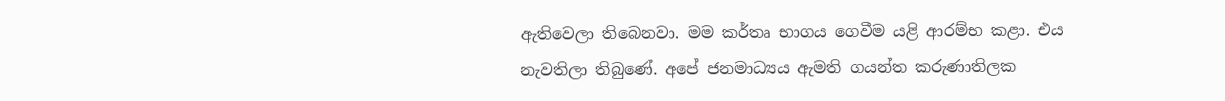ඇතිවෙලා තිබෙනවා. මම කර්තෘ භාගය ගෙවීම යළි ආරම්භ කළා. එය නැවතිලා තිබුණේ. අපේ ජනමාධ්‍යය ඇමති ගයන්ත කරුණාතිලක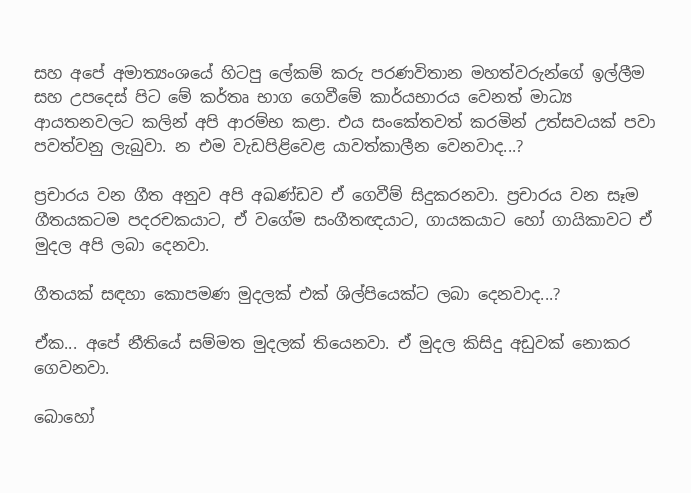සහ අපේ අමාත්‍යංශයේ හිටපු ලේකම් කරු පරණවිතාන මහත්වරුන්ගේ ඉල්ලීම සහ උපදෙස් පිට මේ කර්තෘ භාග ගෙවීමේ කාර්යභාරය වෙනත් මාධ්‍ය ආයතනවලට කලින් අපි ආරම්භ කළා. එය සංකේතවත් කරමින් උත්සවයක් පවා පවත්වනු ලැබුවා. න එම වැඩපිළිවෙළ යාවත්කාලීන වෙනවාද...?

ප්‍රචාරය වන ගීත අනුව අපි අඛණ්ඩව ඒ ගෙවීම් සිදුකරනවා. ප්‍රචාරය වන සෑම ගීතයකටම පදරචකයාට, ඒ වගේම සංගීතඥයාට, ගායකයාට හෝ ගායිකාවට ඒ මුදල අපි ලබා දෙනවා.

ගීතයක් සඳහා කොපමණ මුදලක් එක් ශිල්පියෙක්ට ලබා දෙනවාද...?

ඒක... අපේ නීතියේ සම්මත මුදලක් තියෙනවා. ඒ මුදල කිසිදු අඩුවක් නොකර ගෙවනවා.

බොහෝ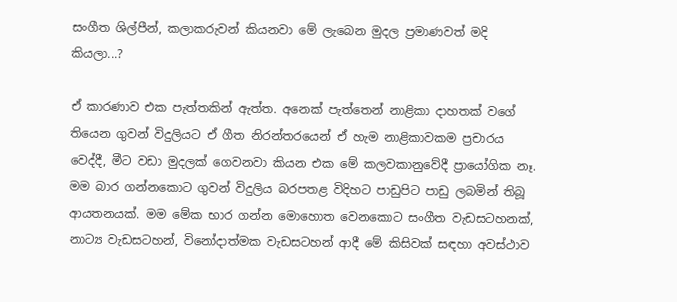සංගීත ශිල්පීන්, කලාකරුවන් කියනවා මේ ලැබෙන මුදල ප්‍රමාණවත් මදි කියලා...?

ඒ කාරණාව එක පැත්තකින් ඇත්ත. අනෙක් පැත්තෙන් නාළිකා දාහතක් වගේ තියෙන ගුවන් විදුලියට ඒ ගීත නිරන්තරයෙන් ඒ හැම නාළිකාවකම ප්‍රචාරය වෙද්දී, මීට වඩා මුදලක් ගෙවනවා කියන එක මේ කලවකානුවේදී ප්‍රායෝගික නෑ. මම බාර ගන්නකොට ගුවන් විදුලිය බරපතළ විදිහට පාඩුපිට පාඩු ලබමින් තිබූ ආයතනයක්. මම මේක භාර ගන්න මොහොත වෙනකොට සංගීත වැඩසටහනක්, නාට්‍ය වැඩසටහන්, විනෝදාත්මක වැඩසටහන් ආදී මේ කිසිවක් සඳහා අවස්ථාව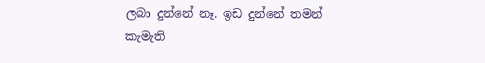ලබා දුන්නේ නෑ. ඉඩ දුන්නේ තමන් කැමැති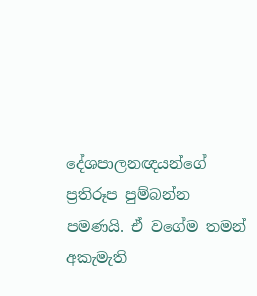දේශපාලනඥයන්ගේ ප්‍රතිරූප පුම්බන්න පමණයි. ඒ වගේම තමන් අකැමැති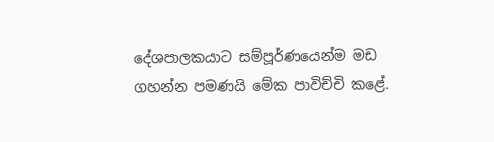දේශපාලකයාට සම්පූර්ණයෙන්ම මඩ ගහන්න පමණයි මේක පාවිච්චි කළේ.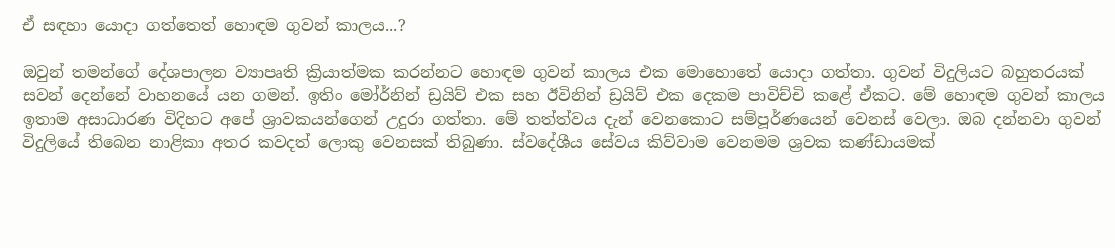ඒ සඳහා යොදා ගත්තෙත් හොඳම ගුවන් කාලය...?

ඔවුන් තමන්ගේ දේශපාලන ව්‍යාපෘති ක්‍රියාත්මක කරන්නට හොඳම ගුවන් කාලය එක මොහොතේ යොදා ගත්තා. ගුවන් විදුලියට බහුතරයක් සවන් දෙන්නේ වාහනයේ යන ගමන්. ඉතිං මෝර්නින් ඩ්‍රයිව් එක සහ ඊවිනින් ඩ්‍රයිව් එක දෙකම පාවිච්චි කළේ ඒකට. මේ හොඳම ගුවන් කාලය ඉතාම අසාධාරණ විදිහට අපේ ශ්‍රාවකයන්ගෙන් උදුරා ගත්තා. මේ තත්ත්වය දැන් වෙනකොට සම්පූර්ණයෙන් වෙනස් වෙලා. ඔබ දන්නවා ගුවන් විදුලියේ තිබෙන නාළිකා අතර කවදත් ලොකු වෙනසක් තිබුණා. ස්වදේශීය සේවය කිව්වාම වෙනමම ශ්‍රවක කණ්ඩායමක්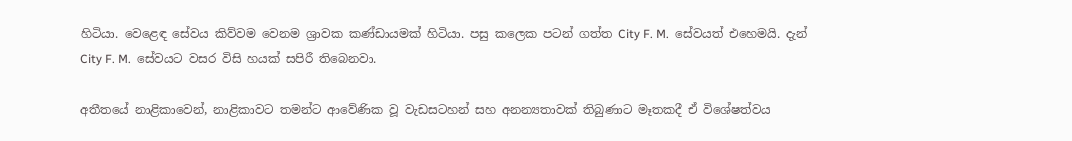හිටියා. වෙළෙඳ සේවය කිව්වම වෙනම ශ්‍රාවක කණ්ඩායමක් හිටියා. පසු කලෙක පටන් ගත්ත City F. M.  සේවයත් එහෙමයි. දැන් City F. M.  සේවයට වසර විසි හයක් සපිරී තිබෙනවා.

අතීතයේ නාළිකාවෙන්, නාළිකාවට තමන්ට ආවේණික වූ වැඩසටහන් සහ අනන්‍යතාවක් තිබුණාට මෑතකදී ඒ විශේෂත්වය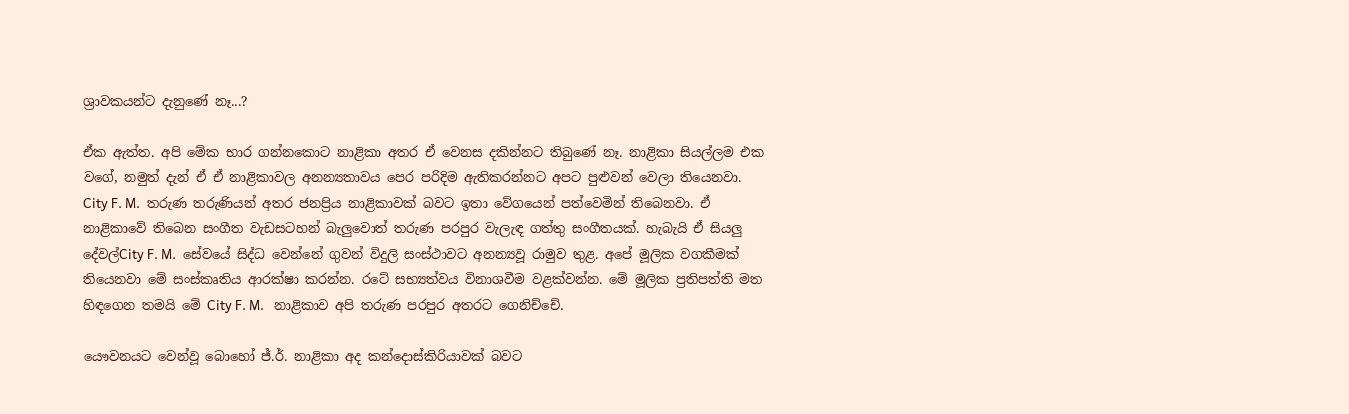ශ්‍රාවකයන්ට දැනුණේ නෑ...?

ඒක ඇත්ත. අපි මේක භාර ගන්නකොට නාළිකා අතර ඒ වෙනස දකින්නට තිබුණේ නෑ. නාළිකා සියල්ලම එක වගේ, නමුත් දැන් ඒ ඒ නාළිකාවල අනන්‍යතාවය පෙර පරිදිම ඇතිකරන්නට අපට පුළුවන් වෙලා තියෙනවා. City F. M.  තරුණ තරුණියන් අතර ජනප්‍රිය නාළිකාවක් බවට ඉතා වේගයෙන් පත්වෙමින් තිබෙනවා. ඒ නාළිකාවේ තිබෙන සංගීත වැඩසටහන් බැලුවොත් තරුණ පරපුර වැලැඳ ගත්තු සංගීතයක්. හැබැයි ඒ සියලු දේවල්City F. M.  සේවයේ සිද්ධ වෙන්නේ ගුවන් විදුලි සංස්ථාවට අනන්‍යවූ රාමුව තුළ. අපේ මූලික වගකීමක් තියෙනවා මේ සංස්කෘතිය ආරක්ෂා කරන්න. රටේ සභ්‍යත්වය විනාශවීම වළක්වන්න. මේ මූලික ප්‍රතිපත්ති මත හිඳගෙන තමයි මේ City F. M.   නාළිකාව අපි තරුණ පරපුර අතරට ගෙනිච්චේ.

යෞවනයට වෙන්වූ බොහෝ ජ්.ර්. නාළිකා අද කන්දොස්කිරියාවක් බවට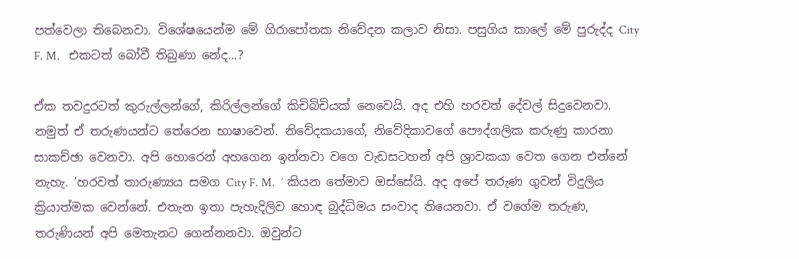පත්වෙලා තිබෙනවා. විශේෂයෙන්ම මේ ගිරාපෝතක නිවේදන කලාව නිසා. පසුගිය කාලේ මේ පුරුද්ද City F. M.   එකටත් බෝවී තිබුණා නේද...?

ඒක තවදුරටත් කුරුල්ලන්ගේ, කිරිල්ලන්ගේ කිචිබිචියක් නෙවෙයි. අද එහි හරවත් දේවල් සිදුවෙනවා. නමුත් ඒ තරුණයන්ට තේරෙන භාෂාවෙන්. නිවේදකයාගේ, නිවේදිකාවගේ පෞද්ගලික කරුණු කාරනා සාකච්ඡා වෙනවා. අපි හොරෙන් අහගෙන ඉන්නවා වගෙ වැඩසටහන් අපි ශ්‍රාවකයා වෙත ගෙන එන්නේ නැහැ. ‘හරවත් තාරුණ්‍යය සමග City F. M.  ’ කියන තේමාව ඔස්සේයි. අද අපේ තරුණ ගුවන් විදුලිය ක්‍රියාත්මක වෙන්නේ. එතැන ඉතා පැහැදිලිව හොඳ බුද්ධිමය සංවාද තියෙනවා. ඒ වගේම තරුණ, තරුණියන් අපි මෙතැනට ගෙන්නනවා. ඔවුන්ට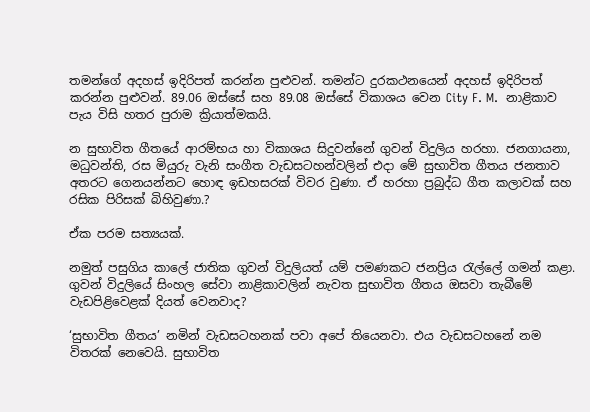තමන්ගේ අදහස් ඉදිරිපත් කරන්න පුළුවන්. තමන්ට දුරකථනයෙන් අදහස් ඉදිරිපත් කරන්න පුළුවන්. 89.06 ඔස්සේ සහ 89.08 ඔස්සේ විකාශය වෙන City F. M.  නාළිකාව පැය විසි හතර පුරාම ක්‍රියාත්මකයි.

න සුභාවිත ගීතයේ ආරම්භය හා විකාශය සිදුවන්නේ ගුවන් විදුලිය හරහා. ජනගායනා, මධුවන්ති, රස මියුරු වැනි සංගීත වැඩසටහන්වලින් එදා මේ සුභාවිත ගීතය ජනතාව අතරට ගෙනයන්නට හොඳ ඉඩහසරක් විවර වුණා. ඒ හරහා ප්‍රබුද්ධ ගීත කලාවක් සහ රසික පිරිසක් බිහිවුණා.?

ඒක පරම සත්‍යයක්.

නමුත් පසුගිය කාලේ ජාතික ගුවන් විදුලියත් යම් පමණකට ජනප්‍රිය රැල්ලේ ගමන් කළා. ගුවන් විදුලියේ සිංහල සේවා නාළිකාවලින් නැවත සුභාවිත ගීතය ඔසවා තැබීමේ වැඩපිළිවෙළක් දියත් වෙනවාද?

‘සුභාවිත ගීතය’ නමින් වැඩසටහනක් පවා අපේ තියෙනවා. එය වැඩසටහනේ නම විතරක් නෙවෙයි. සුභාවිත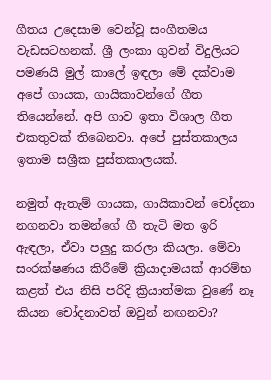ගීතය උදෙසාම වෙන්වූ සංගීතමය වැඩසටහනක්. ශ්‍රී ලංකා ගුවන් විදුලියට පමණයි මුල් කාලේ ඉඳලා මේ දක්වාම අපේ ගායක, ගායිකාවන්ගේ ගීත තියෙන්නේ. අපි ගාව ඉතා විශාල ගීත එකතුවක් තිබෙනවා. අපේ පුස්තකාලය ඉතාම සශ්‍රීක පුස්තකාලයක්.

නමුත් ඇතැම් ගායක, ගායිකාවන් චෝදනා නගනවා තමන්ගේ ගී තැටි මත ඉරි ඇඳලා, ඒවා පලුදු කරලා කියලා. මේවා සංරක්ෂණය කිරීමේ ක්‍රියාදාමයක් ආරම්භ කළත් එය නිසි පරිදි ක්‍රියාත්මක වුණේ නෑ කියන චෝදනාවත් ඔවුන් නඟනවා?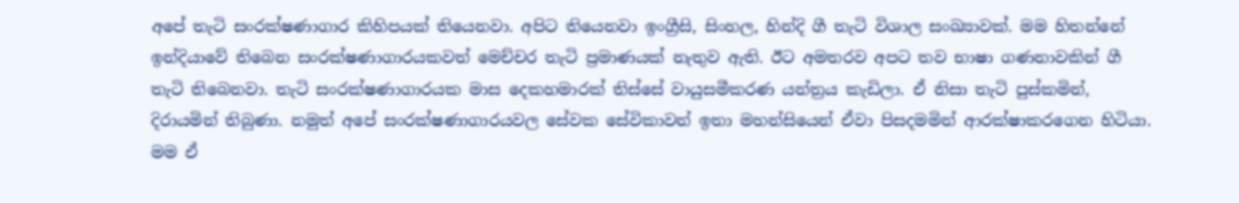අපේ තැටි සංරක්ෂණාගාර කිහිපයක් තියෙනවා. අපිට තියෙනවා ඉංග්‍රීසි, සිංහල, හින්දි ගී තැටි විශාල සංඛ්‍යාවක්. මම හිතන්නේ ඉන්දියාවේ තිබෙන සංරක්ෂණාගාරයකවත් මෙච්චර තැටි ප්‍රමාණයක් නැතුව ඇති. ඊට අමතරව අපට තව භාෂා ගණනාවකින් ගී තැටි තිබෙනවා. තැටි සංරක්ෂණාගාරයක මාස දෙකහමාරක් තිස්සේ වායුසමීකරණ යන්ත්‍රය කැඩිලා. ඒ නිසා තැටි පුස්කමින්, දිරායමින් තිබුණා. නමුත් අපේ සංරක්ෂණාගාරයවල සේවක සේවිකාවන් ඉතා මහන්සියෙන් ඒවා පිසදමමින් ආරක්ෂාකරගෙන හිටියා. මම ඒ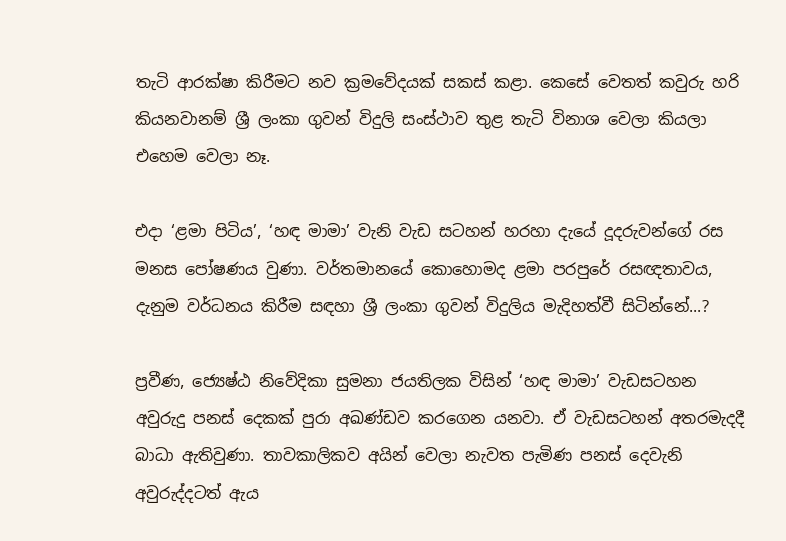තැටි ආරක්ෂා කිරීමට නව ක්‍රමවේදයක් සකස් කළා. කෙසේ වෙතත් කවුරු හරි කියනවානම් ශ්‍රී ලංකා ගුවන් විදුලි සංස්ථාව තුළ තැටි විනාශ වෙලා කියලා එහෙම වෙලා නෑ.

එදා ‘ළමා පිටිය’, ‘හඳ මාමා’ වැනි වැඩ සටහන් හරහා දැයේ දූදරුවන්ගේ රස මනස පෝෂණය වුණා. වර්තමානයේ කොහොමද ළමා පරපුරේ රසඥතාවය, දැනුම වර්ධනය කිරීම සඳහා ශ්‍රී ලංකා ගුවන් විදුලිය මැදිහත්වී සිටින්නේ...?

ප්‍රවීණ, ජ්‍යෙෂ්ඨ නිවේදිකා සුමනා ජයතිලක විසින් ‘හඳ මාමා’ වැඩසටහන අවුරුදු පනස් දෙකක් පුරා අඛණ්ඩව කරගෙන යනවා. ඒ වැඩසටහන් අතරමැදදී බාධා ඇතිවුණා. තාවකාලිකව අයින් වෙලා නැවත පැමිණ පනස් දෙවැනි අවුරුද්දටත් ඇය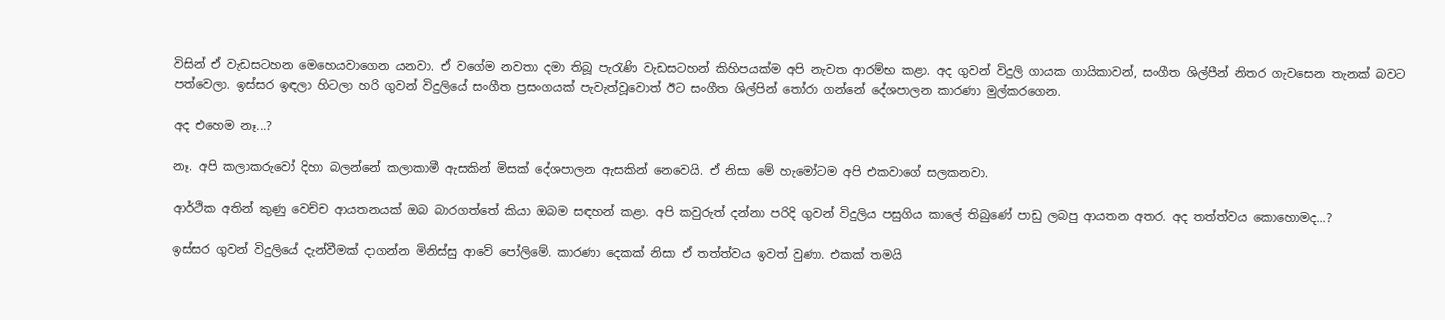විසින් ඒ වැඩසටහන මෙහෙයවාගෙන යනවා. ඒ වගේම නවතා දමා තිබූ පැරැණි වැඩසටහන් කිහිපයක්ම අපි නැවත ආරම්භ කළා. අද ගුවන් විදුලි ගායක ගායිකාවන්, සංගීත ශිල්පීන් නිතර ගැවසෙන තැනක් බවට පත්වෙලා. ඉස්සර ඉඳලා හිටලා හරි ගුවන් විදුලියේ සංගීත ප්‍රසංගයක් පැවැත්වූවොත් ඊට සංගීත ශිල්පින් තෝරා ගන්නේ දේශපාලන කාරණා මුල්කරගෙන.

අද එහෙම නෑ...?

නෑ. අපි කලාකරුවෝ දිහා බලන්නේ කලාකාමී ඇසකින් මිසක් දේශපාලන ඇසකින් නෙවෙයි. ඒ නිසා මේ හැමෝටම අපි එකවාගේ සලකනවා.

ආර්ථික අතින් කුණු වෙච්ච ආයතනයක් ඔබ බාරගත්තේ කියා ඔබම සඳහන් කළා. අපි කවුරුත් දන්නා පරිදි ගුවන් විදුලිය පසුගිය කාලේ තිබුණේ පාඩු ලබපු ආයතන අතර. අද තත්ත්වය කොහොමද...?

ඉස්සර ගුවන් විදුලියේ දැන්වීමක් දාගන්න මිනිස්සු ආවේ පෝලිමේ. කාරණා දෙකක් නිසා ඒ තත්ත්වය ඉවත් වුණා. එකක් තමයි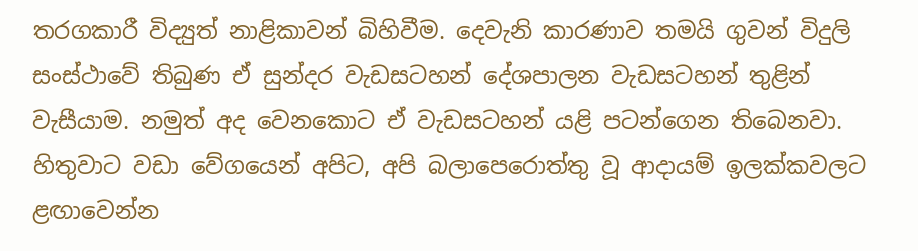තරගකාරී විද්‍යුත් නාළිකාවන් බිහිවීම. දෙවැනි කාරණාව තමයි ගුවන් විදුලි සංස්ථාවේ තිබුණ ඒ සුන්දර වැඩසටහන් දේශපාලන වැඩසටහන් තුළින් වැසීයාම. නමුත් අද වෙනකොට ඒ වැඩසටහන් යළි පටන්ගෙන තිබෙනවා. හිතුවාට වඩා වේගයෙන් අපිට, අපි බලාපෙරොත්තු වූ ආදායම් ඉලක්කවලට ළඟාවෙන්න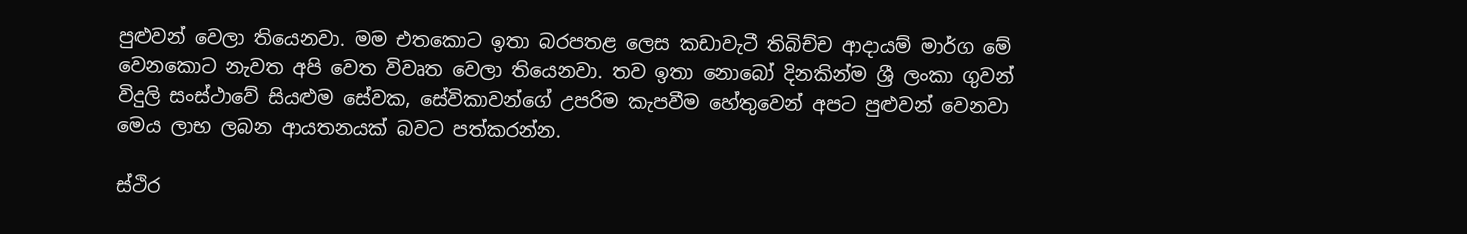පුළුවන් වෙලා තියෙනවා. මම එතකොට ඉතා බරපතළ ලෙස කඩාවැටී තිබිච්ච ආදායම් මාර්ග මේ වෙනකොට නැවත අපි වෙත විවෘත වෙලා තියෙනවා. තව ඉතා නොබෝ දිනකින්ම ශ්‍රී ලංකා ගුවන් විදුලි සංස්ථාවේ සියළුම සේවක, සේවිකාවන්ගේ උපරිම කැපවීම හේතුවෙන් අපට පුළුවන් වෙනවා මෙය ලාභ ලබන ආයතනයක් බවට පත්කරන්න.

ස්ථිර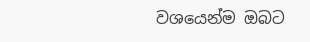වශයෙන්ම ඔබට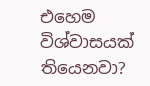එහෙම විශ්වාසයක් තියෙනවා?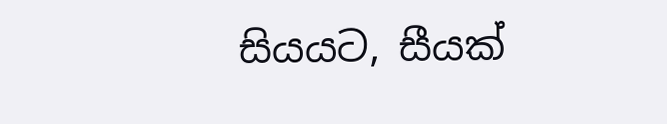සියයට, සීයක්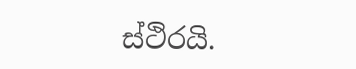ස්ථිරයි.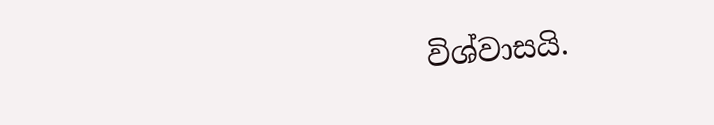විශ්වාසයි.